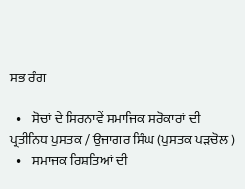ਸਭ ਰੰਗ

  •    ਸੋਚਾਂ ਦੇ ਸਿਰਨਾਵੇਂ ਸਮਾਜਿਕ ਸਰੋਕਾਰਾਂ ਦੀ ਪ੍ਰਤੀਨਿਧ ਪੁਸਤਕ / ਉਜਾਗਰ ਸਿੰਘ (ਪੁਸਤਕ ਪੜਚੋਲ )
  •    ਸਮਾਜਕ ਰਿਸ਼ਤਿਆਂ ਦੀ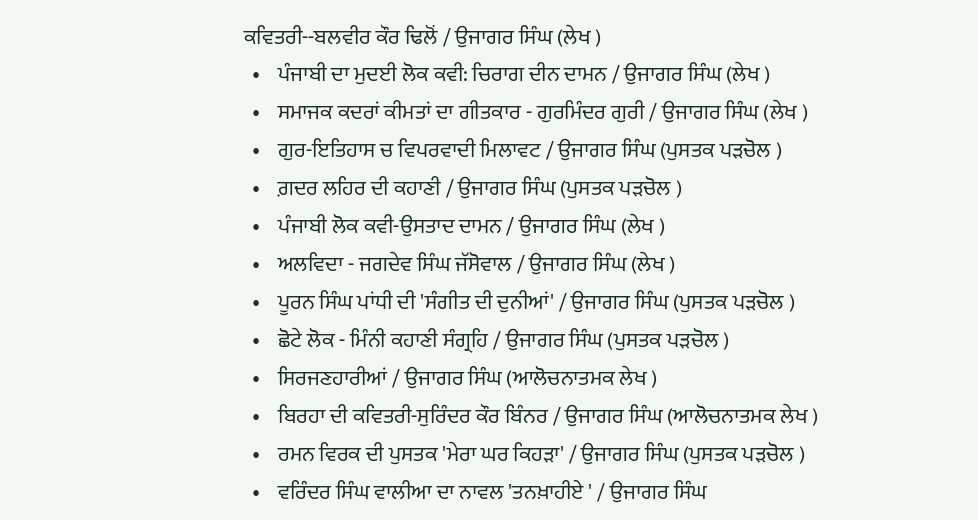ਕਵਿਤਰੀ--ਬਲਵੀਰ ਕੌਰ ਢਿਲੋਂ / ਉਜਾਗਰ ਸਿੰਘ (ਲੇਖ )
  •    ਪੰਜਾਬੀ ਦਾ ਮੁਦਈ ਲੋਕ ਕਵੀ: ਚਿਰਾਗ ਦੀਨ ਦਾਮਨ / ਉਜਾਗਰ ਸਿੰਘ (ਲੇਖ )
  •    ਸਮਾਜਕ ਕਦਰਾਂ ਕੀਮਤਾਂ ਦਾ ਗੀਤਕਾਰ - ਗੁਰਮਿੰਦਰ ਗੁਰੀ / ਉਜਾਗਰ ਸਿੰਘ (ਲੇਖ )
  •    ਗੁਰ-ਇਤਿਹਾਸ ਚ ਵਿਪਰਵਾਦੀ ਮਿਲਾਵਟ / ਉਜਾਗਰ ਸਿੰਘ (ਪੁਸਤਕ ਪੜਚੋਲ )
  •    ਗ਼ਦਰ ਲਹਿਰ ਦੀ ਕਹਾਣੀ / ਉਜਾਗਰ ਸਿੰਘ (ਪੁਸਤਕ ਪੜਚੋਲ )
  •    ਪੰਜਾਬੀ ਲੋਕ ਕਵੀ-ਉਸਤਾਦ ਦਾਮਨ / ਉਜਾਗਰ ਸਿੰਘ (ਲੇਖ )
  •    ਅਲਵਿਦਾ - ਜਗਦੇਵ ਸਿੰਘ ਜੱਸੋਵਾਲ / ਉਜਾਗਰ ਸਿੰਘ (ਲੇਖ )
  •    ਪੂਰਨ ਸਿੰਘ ਪਾਂਧੀ ਦੀ 'ਸੰਗੀਤ ਦੀ ਦੁਨੀਆਂ' / ਉਜਾਗਰ ਸਿੰਘ (ਪੁਸਤਕ ਪੜਚੋਲ )
  •    ਛੋਟੇ ਲੋਕ - ਮਿੰਨੀ ਕਹਾਣੀ ਸੰਗ੍ਰਹਿ / ਉਜਾਗਰ ਸਿੰਘ (ਪੁਸਤਕ ਪੜਚੋਲ )
  •    ਸਿਰਜਣਹਾਰੀਆਂ / ਉਜਾਗਰ ਸਿੰਘ (ਆਲੋਚਨਾਤਮਕ ਲੇਖ )
  •    ਬਿਰਹਾ ਦੀ ਕਵਿਤਰੀ-ਸੁਰਿੰਦਰ ਕੌਰ ਬਿੰਨਰ / ਉਜਾਗਰ ਸਿੰਘ (ਆਲੋਚਨਾਤਮਕ ਲੇਖ )
  •    ਰਮਨ ਵਿਰਕ ਦੀ ਪੁਸਤਕ 'ਮੇਰਾ ਘਰ ਕਿਹੜਾ' / ਉਜਾਗਰ ਸਿੰਘ (ਪੁਸਤਕ ਪੜਚੋਲ )
  •    ਵਰਿੰਦਰ ਸਿੰਘ ਵਾਲੀਆ ਦਾ ਨਾਵਲ 'ਤਨਖ਼ਾਹੀਏ ' / ਉਜਾਗਰ ਸਿੰਘ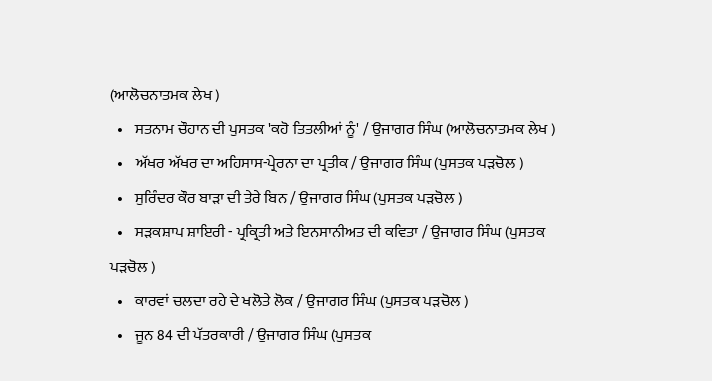(ਆਲੋਚਨਾਤਮਕ ਲੇਖ )
  •    ਸਤਨਾਮ ਚੌਹਾਨ ਦੀ ਪੁਸਤਕ 'ਕਹੋ ਤਿਤਲੀਆਂ ਨੂੰ' / ਉਜਾਗਰ ਸਿੰਘ (ਆਲੋਚਨਾਤਮਕ ਲੇਖ )
  •    ਅੱਖਰ ਅੱਖਰ ਦਾ ਅਹਿਸਾਸ-ਪ੍ਰੇਰਨਾ ਦਾ ਪ੍ਰਤੀਕ / ਉਜਾਗਰ ਸਿੰਘ (ਪੁਸਤਕ ਪੜਚੋਲ )
  •    ਸੁਰਿੰਦਰ ਕੌਰ ਬਾੜਾ ਦੀ ਤੇਰੇ ਬਿਨ / ਉਜਾਗਰ ਸਿੰਘ (ਪੁਸਤਕ ਪੜਚੋਲ )
  •    ਸੜਕਸ਼ਾਪ ਸ਼ਾਇਰੀ - ਪ੍ਰਕ੍ਰਿਤੀ ਅਤੇ ਇਨਸਾਨੀਅਤ ਦੀ ਕਵਿਤਾ / ਉਜਾਗਰ ਸਿੰਘ (ਪੁਸਤਕ ਪੜਚੋਲ )
  •    ਕਾਰਵਾਂ ਚਲਦਾ ਰਹੇ ਦੇ ਖਲੋਤੇ ਲੋਕ / ਉਜਾਗਰ ਸਿੰਘ (ਪੁਸਤਕ ਪੜਚੋਲ )
  •    ਜੂਨ 84 ਦੀ ਪੱਤਰਕਾਰੀ / ਉਜਾਗਰ ਸਿੰਘ (ਪੁਸਤਕ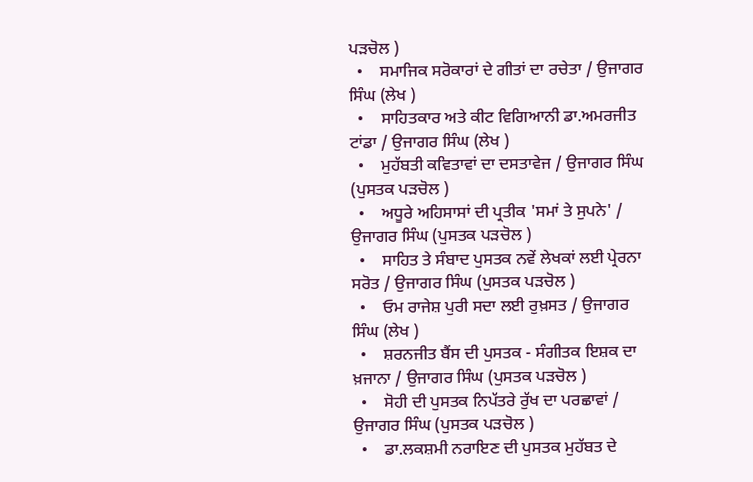ਪੜਚੋਲ )
  •    ਸਮਾਜਿਕ ਸਰੋਕਾਰਾਂ ਦੇ ਗੀਤਾਂ ਦਾ ਰਚੇਤਾ / ਉਜਾਗਰ ਸਿੰਘ (ਲੇਖ )
  •    ਸਾਹਿਤਕਾਰ ਅਤੇ ਕੀਟ ਵਿਗਿਆਨੀ ਡਾ.ਅਮਰਜੀਤ ਟਾਂਡਾ / ਉਜਾਗਰ ਸਿੰਘ (ਲੇਖ )
  •    ਮੁਹੱਬਤੀ ਕਵਿਤਾਵਾਂ ਦਾ ਦਸਤਾਵੇਜ / ਉਜਾਗਰ ਸਿੰਘ (ਪੁਸਤਕ ਪੜਚੋਲ )
  •    ਅਧੂਰੇ ਅਹਿਸਾਸਾਂ ਦੀ ਪ੍ਰਤੀਕ 'ਸਮਾਂ ਤੇ ਸੁਪਨੇ' / ਉਜਾਗਰ ਸਿੰਘ (ਪੁਸਤਕ ਪੜਚੋਲ )
  •    ਸਾਹਿਤ ਤੇ ਸੰਬਾਦ ਪੁਸਤਕ ਨਵੇਂ ਲੇਖਕਾਂ ਲਈ ਪ੍ਰੇਰਨਾ ਸਰੋਤ / ਉਜਾਗਰ ਸਿੰਘ (ਪੁਸਤਕ ਪੜਚੋਲ )
  •    ਓਮ ਰਾਜੇਸ਼ ਪੁਰੀ ਸਦਾ ਲਈ ਰੁਖ਼ਸਤ / ਉਜਾਗਰ ਸਿੰਘ (ਲੇਖ )
  •    ਸ਼ਰਨਜੀਤ ਬੈਂਸ ਦੀ ਪੁਸਤਕ - ਸੰਗੀਤਕ ਇਸ਼ਕ ਦਾ ਖ਼ਜਾਨਾ / ਉਜਾਗਰ ਸਿੰਘ (ਪੁਸਤਕ ਪੜਚੋਲ )
  •    ਸੋਹੀ ਦੀ ਪੁਸਤਕ ਨਿਪੱਤਰੇ ਰੁੱਖ ਦਾ ਪਰਛਾਵਾਂ / ਉਜਾਗਰ ਸਿੰਘ (ਪੁਸਤਕ ਪੜਚੋਲ )
  •    ਡਾ.ਲਕਸ਼ਮੀ ਨਰਾਇਣ ਦੀ ਪੁਸਤਕ ਮੁਹੱਬਤ ਦੇ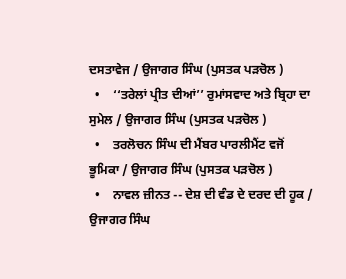ਦਸਤਾਵੇਜ / ਉਜਾਗਰ ਸਿੰਘ (ਪੁਸਤਕ ਪੜਚੋਲ )
  •    ‘‘ਤਰੇਲਾਂ ਪ੍ਰੀਤ ਦੀਆਂ’’ ਰੁਮਾਂਸਵਾਦ ਅਤੇ ਬ੍ਰਿਹਾ ਦਾ ਸੁਮੇਲ / ਉਜਾਗਰ ਸਿੰਘ (ਪੁਸਤਕ ਪੜਚੋਲ )
  •    ਤਰਲੋਚਨ ਸਿੰਘ ਦੀ ਮੈਂਬਰ ਪਾਰਲੀਮੈਂਟ ਵਜੋਂ ਭੂਮਿਕਾ / ਉਜਾਗਰ ਸਿੰਘ (ਪੁਸਤਕ ਪੜਚੋਲ )
  •    ਨਾਵਲ ਜ਼ੀਨਤ -- ਦੇਸ਼ ਦੀ ਵੰਡ ਦੇ ਦਰਦ ਦੀ ਹੂਕ / ਉਜਾਗਰ ਸਿੰਘ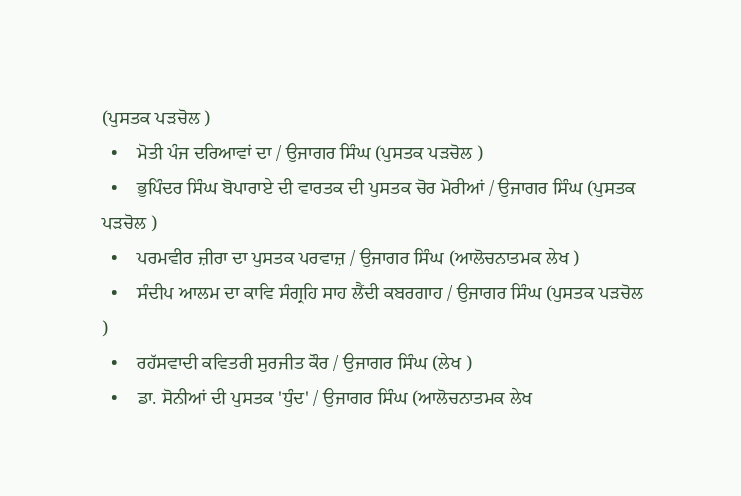(ਪੁਸਤਕ ਪੜਚੋਲ )
  •    ਮੋਤੀ ਪੰਜ ਦਰਿਆਵਾਂ ਦਾ / ਉਜਾਗਰ ਸਿੰਘ (ਪੁਸਤਕ ਪੜਚੋਲ )
  •    ਭੁਪਿੰਦਰ ਸਿੰਘ ਬੋਪਾਰਾਏ ਦੀ ਵਾਰਤਕ ਦੀ ਪੁਸਤਕ ਚੋਰ ਮੋਰੀਆਂ / ਉਜਾਗਰ ਸਿੰਘ (ਪੁਸਤਕ ਪੜਚੋਲ )
  •    ਪਰਮਵੀਰ ਜ਼ੀਰਾ ਦਾ ਪੁਸਤਕ ਪਰਵਾਜ਼ / ਉਜਾਗਰ ਸਿੰਘ (ਆਲੋਚਨਾਤਮਕ ਲੇਖ )
  •    ਸੰਦੀਪ ਆਲਮ ਦਾ ਕਾਵਿ ਸੰਗ੍ਰਹਿ ਸਾਹ ਲੈਂਦੀ ਕਬਰਗਾਹ / ਉਜਾਗਰ ਸਿੰਘ (ਪੁਸਤਕ ਪੜਚੋਲ )
  •    ਰਹੱਸਵਾਦੀ ਕਵਿਤਰੀ ਸੁਰਜੀਤ ਕੌਰ / ਉਜਾਗਰ ਸਿੰਘ (ਲੇਖ )
  •    ਡਾ. ਸੋਨੀਆਂ ਦੀ ਪੁਸਤਕ 'ਧੁੰਦ' / ਉਜਾਗਰ ਸਿੰਘ (ਆਲੋਚਨਾਤਮਕ ਲੇਖ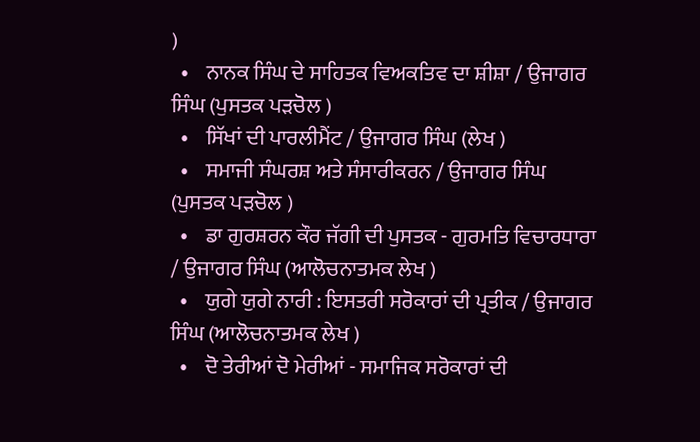)
  •    ਨਾਨਕ ਸਿੰਘ ਦੇ ਸਾਹਿਤਕ ਵਿਅਕਤਿਵ ਦਾ ਸ਼ੀਸ਼ਾ / ਉਜਾਗਰ ਸਿੰਘ (ਪੁਸਤਕ ਪੜਚੋਲ )
  •    ਸਿੱਖਾਂ ਦੀ ਪਾਰਲੀਮੈਂਟ / ਉਜਾਗਰ ਸਿੰਘ (ਲੇਖ )
  •    ਸਮਾਜੀ ਸੰਘਰਸ਼ ਅਤੇ ਸੰਸਾਰੀਕਰਨ / ਉਜਾਗਰ ਸਿੰਘ (ਪੁਸਤਕ ਪੜਚੋਲ )
  •    ਡਾ ਗੁਰਸ਼ਰਨ ਕੌਰ ਜੱਗੀ ਦੀ ਪੁਸਤਕ - ਗੁਰਮਤਿ ਵਿਚਾਰਧਾਰਾ / ਉਜਾਗਰ ਸਿੰਘ (ਆਲੋਚਨਾਤਮਕ ਲੇਖ )
  •    ਯੁਗੇ ਯੁਗੇ ਨਾਰੀ : ਇਸਤਰੀ ਸਰੋਕਾਰਾਂ ਦੀ ਪ੍ਰਤੀਕ / ਉਜਾਗਰ ਸਿੰਘ (ਆਲੋਚਨਾਤਮਕ ਲੇਖ )
  •    ਦੋ ਤੇਰੀਆਂ ਦੋ ਮੇਰੀਆਂ - ਸਮਾਜਿਕ ਸਰੋਕਾਰਾਂ ਦੀ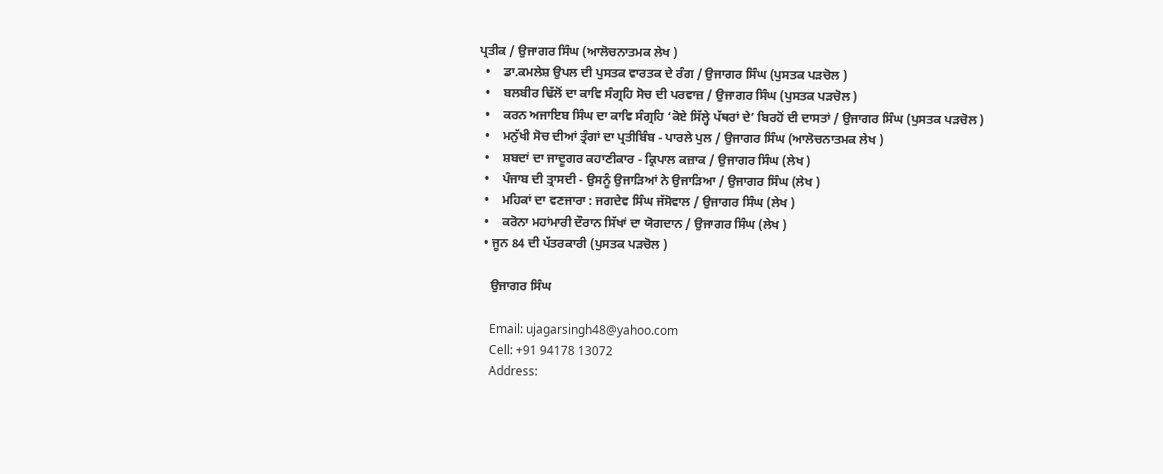ਪ੍ਰਤੀਕ / ਉਜਾਗਰ ਸਿੰਘ (ਆਲੋਚਨਾਤਮਕ ਲੇਖ )
  •    ਡਾ.ਕਮਲੇਸ਼ ਉਪਲ ਦੀ ਪੁਸਤਕ ਵਾਰਤਕ ਦੇ ਰੰਗ / ਉਜਾਗਰ ਸਿੰਘ (ਪੁਸਤਕ ਪੜਚੋਲ )
  •    ਬਲਬੀਰ ਢਿੱਲੋਂ ਦਾ ਕਾਵਿ ਸੰਗ੍ਰਹਿ ਸੋਚ ਦੀ ਪਰਵਾਜ਼ / ਉਜਾਗਰ ਸਿੰਘ (ਪੁਸਤਕ ਪੜਚੋਲ )
  •    ਕਰਨ ਅਜਾਇਬ ਸਿੰਘ ਦਾ ਕਾਵਿ ਸੰਗ੍ਰਹਿ ‘ਕੋਏ ਸਿੱਲ੍ਹੇ ਪੱਥਰਾਂ ਦੇ’ ਬਿਰਹੋਂ ਦੀ ਦਾਸਤਾਂ / ਉਜਾਗਰ ਸਿੰਘ (ਪੁਸਤਕ ਪੜਚੋਲ )
  •    ਮਨੁੱਖੀ ਸੋਚ ਦੀਆਂ ਤ੍ਰੰਗਾਂ ਦਾ ਪ੍ਰਤੀਬਿੰਬ - ਪਾਰਲੇ ਪੁਲ / ਉਜਾਗਰ ਸਿੰਘ (ਆਲੋਚਨਾਤਮਕ ਲੇਖ )
  •    ਸ਼ਬਦਾਂ ਦਾ ਜਾਦੂਗਰ ਕਹਾਣੀਕਾਰ - ਕ੍ਰਿਪਾਲ ਕਜ਼ਾਕ / ਉਜਾਗਰ ਸਿੰਘ (ਲੇਖ )
  •    ਪੰਜਾਬ ਦੀ ਤ੍ਰਾਸਦੀ - ਉਸਨੂੰ ਉਜਾੜਿਆਂ ਨੇ ਉਜਾੜਿਆ / ਉਜਾਗਰ ਸਿੰਘ (ਲੇਖ )
  •    ਮਹਿਕਾਂ ਦਾ ਵਣਜਾਰਾ : ਜਗਦੇਵ ਸਿੰਘ ਜੱਸੋਵਾਲ / ਉਜਾਗਰ ਸਿੰਘ (ਲੇਖ )
  •    ਕਰੋਨਾ ਮਹਾਂਮਾਰੀ ਦੌਰਾਨ ਸਿੱਖਾਂ ਦਾ ਯੋਗਦਾਨ / ਉਜਾਗਰ ਸਿੰਘ (ਲੇਖ )
  • ਜੂਨ 84 ਦੀ ਪੱਤਰਕਾਰੀ (ਪੁਸਤਕ ਪੜਚੋਲ )

    ਉਜਾਗਰ ਸਿੰਘ

    Email: ujagarsingh48@yahoo.com
    Cell: +91 94178 13072
    Address: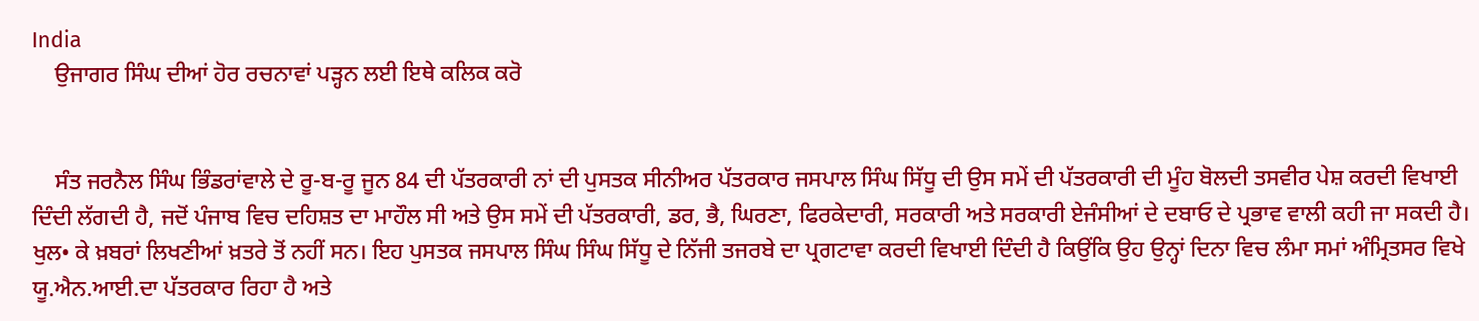India
    ਉਜਾਗਰ ਸਿੰਘ ਦੀਆਂ ਹੋਰ ਰਚਨਾਵਾਂ ਪੜ੍ਹਨ ਲਈ ਇਥੇ ਕਲਿਕ ਕਰੋ


    ਸੰਤ ਜਰਨੈਲ ਸਿੰਘ ਭਿੰਡਰਾਂਵਾਲੇ ਦੇ ਰੂ-ਬ-ਰੂ ਜੂਨ 84 ਦੀ ਪੱਤਰਕਾਰੀ ਨਾਂ ਦੀ ਪੁਸਤਕ ਸੀਨੀਅਰ ਪੱਤਰਕਾਰ ਜਸਪਾਲ ਸਿੰਘ ਸਿੱਧੂ ਦੀ ਉਸ ਸਮੇਂ ਦੀ ਪੱਤਰਕਾਰੀ ਦੀ ਮੂੰਹ ਬੋਲਦੀ ਤਸਵੀਰ ਪੇਸ਼ ਕਰਦੀ ਵਿਖਾਈ ਦਿੰਦੀ ਲੱਗਦੀ ਹੈ, ਜਦੋਂ ਪੰਜਾਬ ਵਿਚ ਦਹਿਸ਼ਤ ਦਾ ਮਾਹੌਲ ਸੀ ਅਤੇ ਉਸ ਸਮੇਂ ਦੀ ਪੱਤਰਕਾਰੀ, ਡਰ, ਭੈ, ਘਿਰਣਾ, ਫਿਰਕੇਦਾਰੀ, ਸਰਕਾਰੀ ਅਤੇ ਸਰਕਾਰੀ ਏਜੰਸੀਆਂ ਦੇ ਦਬਾਓ ਦੇ ਪ੍ਰਭਾਵ ਵਾਲੀ ਕਹੀ ਜਾ ਸਕਦੀ ਹੈ। ਖੁਲ• ਕੇ ਖ਼ਬਰਾਂ ਲਿਖਣੀਆਂ ਖ਼ਤਰੇ ਤੋਂ ਨਹੀਂ ਸਨ। ਇਹ ਪੁਸਤਕ ਜਸਪਾਲ ਸਿੰਘ ਸਿੰਘ ਸਿੱਧੂ ਦੇ ਨਿੱਜੀ ਤਜਰਬੇ ਦਾ ਪ੍ਰਗਟਾਵਾ ਕਰਦੀ ਵਿਖਾਈ ਦਿੰਦੀ ਹੈ ਕਿਉਂਕਿ ਉਹ ਉਨ੍ਹਾਂ ਦਿਨਾ ਵਿਚ ਲੰਮਾ ਸਮਾਂ ਅੰਮ੍ਰਿਤਸਰ ਵਿਖੇ ਯੂ.ਐਨ.ਆਈ.ਦਾ ਪੱਤਰਕਾਰ ਰਿਹਾ ਹੈ ਅਤੇ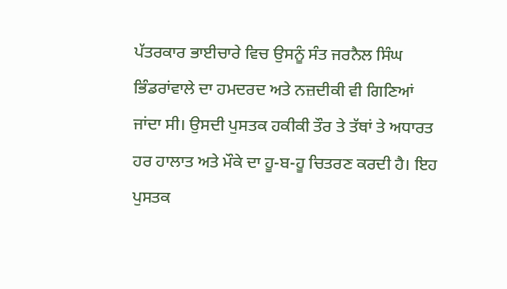ਪੱਤਰਕਾਰ ਭਾਈਚਾਰੇ ਵਿਚ ਉਸਨੂੰ ਸੰਤ ਜਰਨੈਲ ਸਿੰਘ ਭਿੰਡਰਾਂਵਾਲੇ ਦਾ ਹਮਦਰਦ ਅਤੇ ਨਜ਼ਦੀਕੀ ਵੀ ਗਿਣਿਆਂ ਜਾਂਦਾ ਸੀ। ਉਸਦੀ ਪੁਸਤਕ ਹਕੀਕੀ ਤੌਰ ਤੇ ਤੱਥਾਂ ਤੇ ਅਧਾਰਤ ਹਰ ਹਾਲਾਤ ਅਤੇ ਮੌਕੇ ਦਾ ਹੂ-ਬ-ਹੂ ਚਿਤਰਣ ਕਰਦੀ ਹੈ। ਇਹ ਪੁਸਤਕ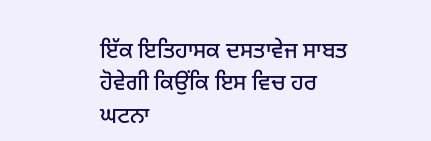ਇੱਕ ਇਤਿਹਾਸਕ ਦਸਤਾਵੇਜ ਸਾਬਤ ਹੋਵੇਗੀ ਕਿਉਂਕਿ ਇਸ ਵਿਚ ਹਰ ਘਟਨਾ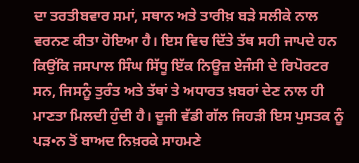ਦਾ ਤਰਤੀਬਵਾਰ ਸਮਾਂ, ਸਥਾਨ ਅਤੇ ਤਾਰੀਖ਼ ਬੜੇ ਸਲੀਕੇ ਨਾਲ ਵਰਨਣ ਕੀਤਾ ਹੋਇਆ ਹੈ। ਇਸ ਵਿਚ ਦਿੱਤੇ ਤੱਥ ਸਹੀ ਜਾਪਦੇ ਹਨ ਕਿਉਂਕਿ ਜਸਪਾਲ ਸਿੰਘ ਸਿੱਧੂ ਇੱਕ ਨਿਊਜ਼ ਏਜੰਸੀ ਦੇ ਰਿਪੋਰਟਰ ਸਨ, ਜਿਸਨੂੰ ਤੁਰੰਤ ਅਤੇ ਤੱਥਾਂ ਤੇ ਅਧਾਰਤ ਖ਼ਬਰਾਂ ਦੇਣ ਨਾਲ ਹੀ ਮਾਣਤਾ ਮਿਲਦੀ ਹੁੰਦੀ ਹੈ। ਦੂਜੀ ਵੱਡੀ ਗੱਲ ਜਿਹੜੀ ਇਸ ਪੁਸਤਕ ਨੂੰ ਪੜ•ਨ ਤੋਂ ਬਾਅਦ ਨਿਖ਼ਰਕੇ ਸਾਹਮਣੇ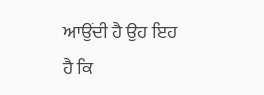ਆਉਂਦੀ ਹੈ ਉਹ ਇਹ ਹੈ ਕਿ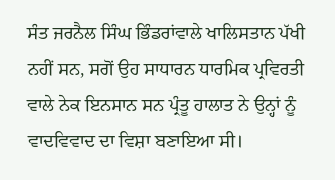ਸੰਤ ਜਰਨੈਲ ਸਿੰਘ ਭਿੰਡਰਾਂਵਾਲੇ ਖਾਲਿਸਤਾਨ ਪੱਖੀ ਨਹੀਂ ਸਨ, ਸਗੋਂ ਉਹ ਸਾਧਾਰਨ ਧਾਰਮਿਕ ਪ੍ਰਵਿਰਤੀ ਵਾਲੇ ਨੇਕ ਇਨਸਾਨ ਸਨ ਪ੍ਰੰਤੂ ਹਾਲਾਤ ਨੇ ਉਨ੍ਹਾਂ ਨੂੰ ਵਾਦਵਿਵਾਦ ਦਾ ਵਿਸ਼ਾ ਬਣਾਇਆ ਸੀ।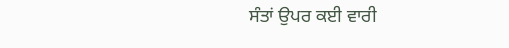ਸੰਤਾਂ ਉਪਰ ਕਈ ਵਾਰੀ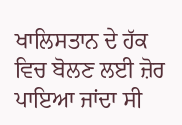ਖਾਲਿਸਤਾਨ ਦੇ ਹੱਕ ਵਿਚ ਬੋਲਣ ਲਈ ਜ਼ੋਰ ਪਾਇਆ ਜਾਂਦਾ ਸੀ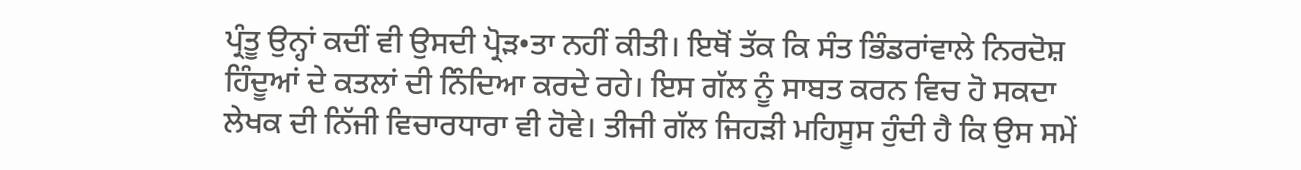ਪ੍ਰੰਤੂ ਉਨ੍ਹਾਂ ਕਦੀਂ ਵੀ ਉਸਦੀ ਪ੍ਰੋੜ•ਤਾ ਨਹੀਂ ਕੀਤੀ। ਇਥੋਂ ਤੱਕ ਕਿ ਸੰਤ ਭਿੰਡਰਾਂਵਾਲੇ ਨਿਰਦੋਸ਼ ਹਿੰਦੂਆਂ ਦੇ ਕਤਲਾਂ ਦੀ ਨਿੰਦਿਆ ਕਰਦੇ ਰਹੇ। ਇਸ ਗੱਲ ਨੂੰ ਸਾਬਤ ਕਰਨ ਵਿਚ ਹੋ ਸਕਦਾ ਲੇਖਕ ਦੀ ਨਿੱਜੀ ਵਿਚਾਰਧਾਰਾ ਵੀ ਹੋਵੇ। ਤੀਜੀ ਗੱਲ ਜਿਹੜੀ ਮਹਿਸੂਸ ਹੁੰਦੀ ਹੈ ਕਿ ਉਸ ਸਮੇਂ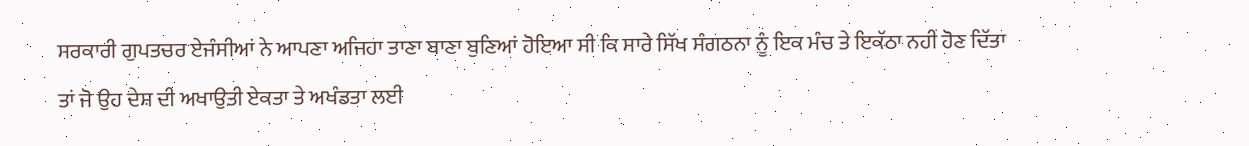ਸਰਕਾਰੀ ਗੁਪਤਚਰ ਏਜੰਸੀਆਂ ਨੇ ਆਪਣਾ ਅਜਿਹਾ ਤਾਣਾ ਬਾਣਾ ਬੁਣਿਆਂ ਹੋਇਆ ਸੀ ਕਿ ਸਾਰੇ ਸਿੱਖ ਸੰਗਠਨਾ ਨੂੰ ਇਕ ਮੰਚ ਤੇ ਇਕੱਠਾ ਨਹੀਂ ਹੋਣ ਦਿੱਤਾ ਤਾਂ ਜੋ ਉਹ ਦੇਸ਼ ਦੀ ਅਖਾਉਤੀ ਏਕਤਾ ਤੇ ਅਖੰਡਤਾ ਲਈ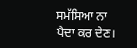ਸਮੱਸਿਆ ਨਾ ਪੈਦਾ ਕਰ ਦੇਣ।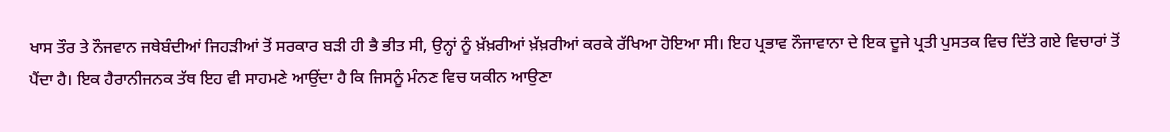ਖਾਸ ਤੌਰ ਤੇ ਨੌਜਵਾਨ ਜਥੇਬੰਦੀਆਂ ਜਿਹੜੀਆਂ ਤੋਂ ਸਰਕਾਰ ਬੜੀ ਹੀ ਭੈ ਭੀਤ ਸੀ, ਉਨ੍ਹਾਂ ਨੂੰ ਖ਼ੱਖ਼ਰੀਆਂ ਖ਼ੱਖ਼ਰੀਆਂ ਕਰਕੇ ਰੱਖਿਆ ਹੋਇਆ ਸੀ। ਇਹ ਪ੍ਰਭਾਵ ਨੌਜਾਵਾਨਾ ਦੇ ਇਕ ਦੂਜੇ ਪ੍ਰਤੀ ਪੁਸਤਕ ਵਿਚ ਦਿੱਤੇ ਗਏ ਵਿਚਾਰਾਂ ਤੋਂ ਪੈਂਦਾ ਹੈ। ਇਕ ਹੈਰਾਨੀਜਨਕ ਤੱਥ ਇਹ ਵੀ ਸਾਹਮਣੇ ਆਉਂਦਾ ਹੈ ਕਿ ਜਿਸਨੂੰ ਮੰਨਣ ਵਿਚ ਯਕੀਨ ਆਉਣਾ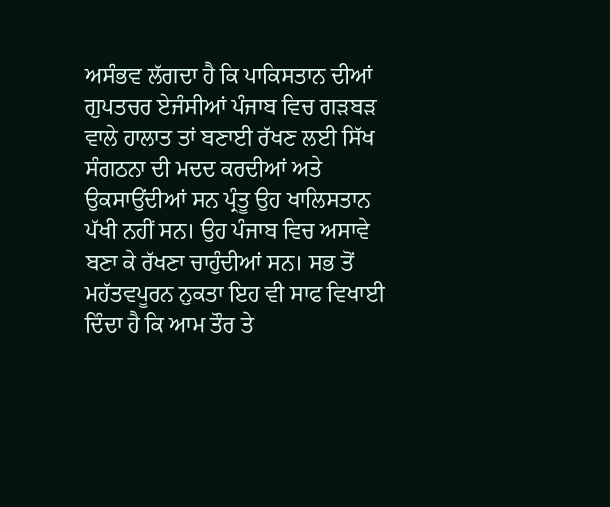ਅਸੰਭਵ ਲੱਗਦਾ ਹੈ ਕਿ ਪਾਕਿਸਤਾਨ ਦੀਆਂ ਗੁਪਤਚਰ ਏਜੰਸੀਆਂ ਪੰਜਾਬ ਵਿਚ ਗੜਬੜ ਵਾਲੇ ਹਾਲਾਤ ਤਾਂ ਬਣਾਈ ਰੱਖਣ ਲਈ ਸਿੱਖ ਸੰਗਠਨਾ ਦੀ ਮਦਦ ਕਰਦੀਆਂ ਅਤੇ ਉਕਸਾਉਂਦੀਆਂ ਸਨ ਪ੍ਰੰਤੂ ਉਹ ਖਾਲਿਸਤਾਨ ਪੱਖੀ ਨਹੀਂ ਸਨ। ਉਹ ਪੰਜਾਬ ਵਿਚ ਅਸਾਵੇ ਬਣਾ ਕੇ ਰੱਖਣਾ ਚਾਹੁੰਦੀਆਂ ਸਨ। ਸਭ ਤੋਂ ਮਹੱਤਵਪੂਰਨ ਨੁਕਤਾ ਇਹ ਵੀ ਸਾਫ ਵਿਖਾਈ ਦਿੰਦਾ ਹੈ ਕਿ ਆਮ ਤੌਰ ਤੇ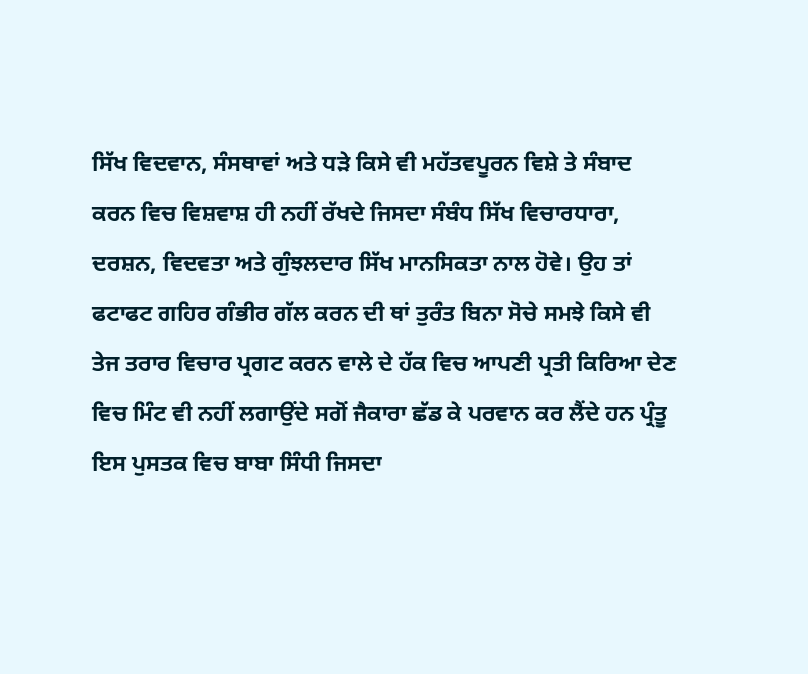ਸਿੱਖ ਵਿਦਵਾਨ, ਸੰਸਥਾਵਾਂ ਅਤੇ ਧੜੇ ਕਿਸੇ ਵੀ ਮਹੱਤਵਪੂਰਨ ਵਿਸ਼ੇ ਤੇ ਸੰਬਾਦ ਕਰਨ ਵਿਚ ਵਿਸ਼ਵਾਸ਼ ਹੀ ਨਹੀਂ ਰੱਖਦੇ ਜਿਸਦਾ ਸੰਬੰਧ ਸਿੱਖ ਵਿਚਾਰਧਾਰਾ, ਦਰਸ਼ਨ, ਵਿਦਵਤਾ ਅਤੇ ਗੁੰਝਲਦਾਰ ਸਿੱਖ ਮਾਨਸਿਕਤਾ ਨਾਲ ਹੋਵੇ। ਉਹ ਤਾਂ ਫਟਾਫਟ ਗਹਿਰ ਗੰਭੀਰ ਗੱਲ ਕਰਨ ਦੀ ਥਾਂ ਤੁਰੰਤ ਬਿਨਾ ਸੋਚੇ ਸਮਝੇ ਕਿਸੇ ਵੀ ਤੇਜ ਤਰਾਰ ਵਿਚਾਰ ਪ੍ਰਗਟ ਕਰਨ ਵਾਲੇ ਦੇ ਹੱਕ ਵਿਚ ਆਪਣੀ ਪ੍ਰਤੀ ਕਿਰਿਆ ਦੇਣ ਵਿਚ ਮਿੰਟ ਵੀ ਨਹੀਂ ਲਗਾਉਂਦੇ ਸਗੋਂ ਜੈਕਾਰਾ ਛੱਡ ਕੇ ਪਰਵਾਨ ਕਰ ਲੈਂਦੇ ਹਨ ਪ੍ਰੰਤੂ ਇਸ ਪੁਸਤਕ ਵਿਚ ਬਾਬਾ ਸਿੰਧੀ ਜਿਸਦਾ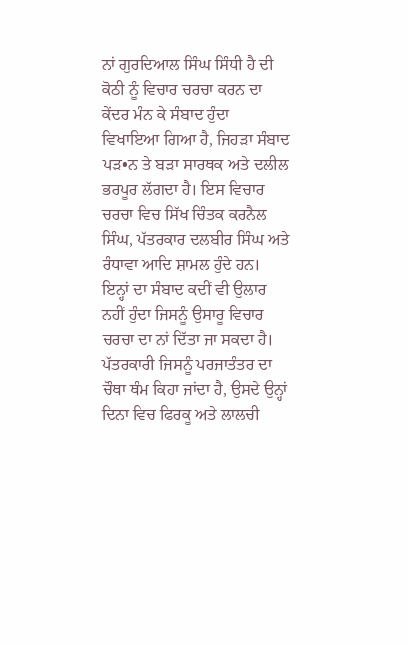ਨਾਂ ਗੁਰਦਿਆਲ ਸਿੰਘ ਸਿੰਧੀ ਹੈ ਦੀ ਕੋਠੀ ਨੂੰ ਵਿਚਾਰ ਚਰਚਾ ਕਰਨ ਦਾ ਕੇਂਦਰ ਮੰਨ ਕੇ ਸੰਬਾਦ ਹੁੰਦਾ ਵਿਖਾਇਆ ਗਿਆ ਹੈ, ਜਿਹੜਾ ਸੰਬਾਦ ਪੜ•ਨ ਤੇ ਬੜਾ ਸਾਰਥਕ ਅਤੇ ਦਲੀਲ ਭਰਪੂਰ ਲੱਗਦਾ ਹੈ। ਇਸ ਵਿਚਾਰ ਚਰਚਾ ਵਿਚ ਸਿੱਖ ਚਿੰਤਕ ਕਰਨੈਲ ਸਿੰਘ, ਪੱਤਰਕਾਰ ਦਲਬੀਰ ਸਿੰਘ ਅਤੇ ਰੰਧਾਵਾ ਆਦਿ ਸ਼ਾਮਲ ਹੁੰਦੇ ਹਨ। ਇਨ੍ਹਾਂ ਦਾ ਸੰਬਾਦ ਕਦੀਂ ਵੀ ਉਲਾਰ ਨਹੀਂ ਹੁੰਦਾ ਜਿਸਨੂੰ ਉਸਾਰੂ ਵਿਚਾਰ ਚਰਚਾ ਦਾ ਨਾਂ ਦਿੱਤਾ ਜਾ ਸਕਦਾ ਹੈ। ਪੱਤਰਕਾਰੀ ਜਿਸਨੂੰ ਪਰਜਾਤੰਤਰ ਦਾ ਚੌਥਾ ਥੰਮ ਕਿਹਾ ਜਾਂਦਾ ਹੈ, ਉਸਦੇ ਉਨ੍ਹਾਂ ਦਿਨਾ ਵਿਚ ਫਿਰਕੂ ਅਤੇ ਲਾਲਚੀ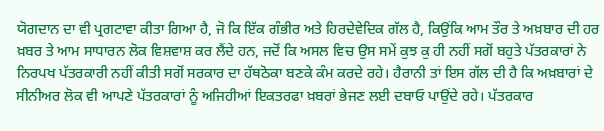ਯੋਗਦਾਨ ਦਾ ਵੀ ਪ੍ਰਗਟਾਵਾ ਕੀਤਾ ਗਿਆ ਹੈ, ਜੋ ਕਿ ਇੱਕ ਗੰਭੀਰ ਅਤੇ ਹਿਰਦੇਵੇਦਿਕ ਗੱਲ ਹੈ, ਕਿਉਂਕਿ ਆਮ ਤੌਰ ਤੇ ਅਖ਼ਬਾਰ ਦੀ ਹਰ ਖ਼ਬਰ ਤੇ ਆਮ ਸਾਧਾਰਨ ਲੋਕ ਵਿਸ਼ਵਾਸ਼ ਕਰ ਲੈਂਦੇ ਹਨ, ਜਦੋਂ ਕਿ ਅਸਲ ਵਿਚ ਉਸ ਸਮੇਂ ਕੁਝ ਕੁ ਹੀ ਨਹੀਂ ਸਗੋਂ ਬਹੁਤੇ ਪੱਤਰਕਾਰਾਂ ਨੇ ਨਿਰਪਖ ਪੱਤਰਕਾਰੀ ਨਹੀਂ ਕੀਤੀ ਸਗੋਂ ਸਰਕਾਰ ਦਾ ਹੱਥਠੋਕਾ ਬਣਕੇ ਕੰਮ ਕਰਦੇ ਰਹੇ। ਹੈਰਾਨੀ ਤਾਂ ਇਸ ਗੱਲ ਦੀ ਹੈ ਕਿ ਅਖ਼ਬਾਰਾਂ ਦੇ ਸੀਨੀਅਰ ਲੋਕ ਵੀ ਆਪਣੇ ਪੱਤਰਕਾਰਾਂ ਨੂੰ ਅਜਿਹੀਆਂ ਇਕਤਰਫਾ ਖ਼ਬਰਾਂ ਭੇਜਣ ਲਈ ਦਬਾਓ ਪਾਉਂਦੇ ਰਹੇ। ਪੱਤਰਕਾਰ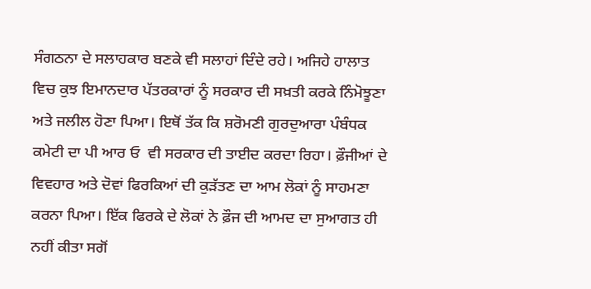ਸੰਗਠਨਾ ਦੇ ਸਲਾਹਕਾਰ ਬਣਕੇ ਵੀ ਸਲਾਹਾਂ ਦਿੰਦੇ ਰਹੇ। ਅਜਿਹੇ ਹਾਲਾਤ ਵਿਚ ਕੁਝ ਇਮਾਨਦਾਰ ਪੱਤਰਕਾਰਾਂ ਨੂੰ ਸਰਕਾਰ ਦੀ ਸਖ਼ਤੀ ਕਰਕੇ ਨਿੰਮੋਝੂਣਾ ਅਤੇ ਜਲੀਲ ਹੋਣਾ ਪਿਆ। ਇਥੋਂ ਤੱਕ ਕਿ ਸ਼ਰੋਮਣੀ ਗੁਰਦੁਆਰਾ ਪੰਬੰਧਕ ਕਮੇਟੀ ਦਾ ਪੀ ਆਰ ਓ  ਵੀ ਸਰਕਾਰ ਦੀ ਤਾਈਦ ਕਰਦਾ ਰਿਹਾ। ਫ਼ੌਜੀਆਂ ਦੇ ਵਿਵਹਾਰ ਅਤੇ ਦੋਵਾਂ ਫਿਰਕਿਆਂ ਦੀ ਕੁੜੱਤਣ ਦਾ ਆਮ ਲੋਕਾਂ ਨੂੰ ਸਾਹਮਣਾ ਕਰਨਾ ਪਿਆ। ਇੱਕ ਫਿਰਕੇ ਦੇ ਲੋਕਾਂ ਨੇ ਫ਼ੌਜ ਦੀ ਆਮਦ ਦਾ ਸੁਆਗਤ ਹੀ ਨਹੀਂ ਕੀਤਾ ਸਗੋਂ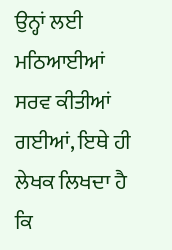ਉਨ੍ਹਾਂ ਲਈ ਮਠਿਆਈਆਂ ਸਰਵ ਕੀਤੀਆਂ ਗਈਆਂ, ਇਥੇ ਹੀ ਲੇਖਕ ਲਿਖਦਾ ਹੈ ਕਿ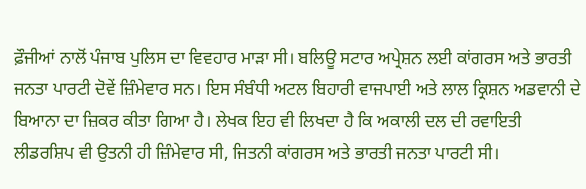ਫ਼ੌਜੀਆਂ ਨਾਲੋਂ ਪੰਜਾਬ ਪੁਲਿਸ ਦਾ ਵਿਵਹਾਰ ਮਾੜਾ ਸੀ। ਬਲਿਊ ਸਟਾਰ ਅਪ੍ਰੇਸ਼ਨ ਲਈ ਕਾਂਗਰਸ ਅਤੇ ਭਾਰਤੀ ਜਨਤਾ ਪਾਰਟੀ ਦੋਵੇਂ ਜ਼ਿੰਮੇਵਾਰ ਸਨ। ਇਸ ਸੰਬੰਧੀ ਅਟਲ ਬਿਹਾਰੀ ਵਾਜਪਾਈ ਅਤੇ ਲਾਲ ਕ੍ਰਿਸ਼ਨ ਅਡਵਾਨੀ ਦੇ ਬਿਆਨਾ ਦਾ ਜ਼ਿਕਰ ਕੀਤਾ ਗਿਆ ਹੈ। ਲੇਖਕ ਇਹ ਵੀ ਲਿਖਦਾ ਹੈ ਕਿ ਅਕਾਲੀ ਦਲ ਦੀ ਰਵਾਇਤੀ ਲੀਡਰਸ਼ਿਪ ਵੀ ਉਤਨੀ ਹੀ ਜ਼ਿੰਮੇਵਾਰ ਸੀ, ਜਿਤਨੀ ਕਾਂਗਰਸ ਅਤੇ ਭਾਰਤੀ ਜਨਤਾ ਪਾਰਟੀ ਸੀ।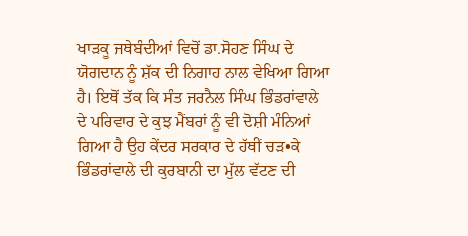ਖਾੜਕੂ ਜਥੇਬੰਦੀਆਂ ਵਿਚੋਂ ਡਾ.ਸੋਹਣ ਸਿੰਘ ਦੇ ਯੋਗਦਾਨ ਨੂੰ ਸ਼ੱਕ ਦੀ ਨਿਗਾਹ ਨਾਲ ਵੇਖਿਆ ਗਿਆ ਹੈ। ਇਥੋਂ ਤੱਕ ਕਿ ਸੰਤ ਜਰਨੈਲ ਸਿੰਘ ਭਿੰਡਰਾਂਵਾਲੇ ਦੇ ਪਰਿਵਾਰ ਦੇ ਕੁਝ ਮੈਂਬਰਾਂ ਨੂੰ ਵੀ ਦੋਸ਼ੀ ਮੰਨਿਆਂ ਗਿਆ ਹੈ ਉਹ ਕੇਂਦਰ ਸਰਕਾਰ ਦੇ ਹੱਥੀਂ ਚੜ•ਕੇ ਭਿੰਡਰਾਂਵਾਲੇ ਦੀ ਕੁਰਬਾਨੀ ਦਾ ਮੁੱਲ ਵੱਟਣ ਦੀ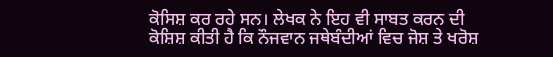ਕੋਸਿਸ਼ ਕਰ ਰਹੇ ਸਨ। ਲੇਖਕ ਨੇ ਇਹ ਵੀ ਸਾਬਤ ਕਰਨ ਦੀ ਕੋਸ਼ਿਸ਼ ਕੀਤੀ ਹੈ ਕਿ ਨੌਜਵਾਨ ਜਥੇਬੰਦੀਆਂ ਵਿਚ ਜੋਸ਼ ਤੇ ਖਰੋਸ਼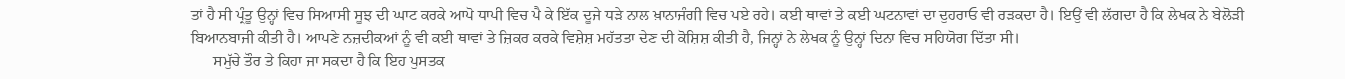ਤਾਂ ਹੈ ਸੀ ਪ੍ਰੰਤੂ ਉਨ੍ਹਾਂ ਵਿਚ ਸਿਆਸੀ ਸੂਝ ਦੀ ਘਾਟ ਕਰਕੇ ਆਪੋ ਧਾਪੀ ਵਿਚ ਪੈ ਕੇ ਇੱਕ ਦੂਜੇ ਧੜੇ ਨਾਲ ਖ਼ਾਨਾਜੰਗੀ ਵਿਚ ਪਏ ਰਹੇ। ਕਈ ਥਾਵਾਂ ਤੇ ਕਈ ਘਟਨਾਵਾਂ ਦਾ ਦੁਹਰਾਓ ਵੀ ਰੜਕਦਾ ਹੈ। ਇਉਂ ਵੀ ਲੱਗਦਾ ਹੈ ਕਿ ਲੇਖਕ ਨੇ ਬੇਲੋੜੀ ਬਿਆਨਬਾਜੀ ਕੀਤੀ ਹੈ। ਆਪਣੇ ਨਜ਼ਦੀਕਆਂ ਨੂੰ ਵੀ ਕਈ ਥਾਵਾਂ ਤੇ ਜ਼ਿਕਰ ਕਰਕੇ ਵਿਸ਼ੇਸ਼ ਮਹੱਤਤਾ ਦੇਣ ਦੀ ਕੋਸ਼ਿਸ਼ ਕੀਤੀ ਹੈ, ਜਿਨ੍ਹਾਂ ਨੇ ਲੇਖਕ ਨੂੰ ਉਨ੍ਹਾਂ ਦਿਨਾ ਵਿਚ ਸਹਿਯੋਗ ਦਿੱਤਾ ਸੀ।
      ਸਮੁੱਚੇ ਤੌਰ ਤੇ ਕਿਹਾ ਜਾ ਸਕਦਾ ਹੈ ਕਿ ਇਹ ਪੁਸਤਕ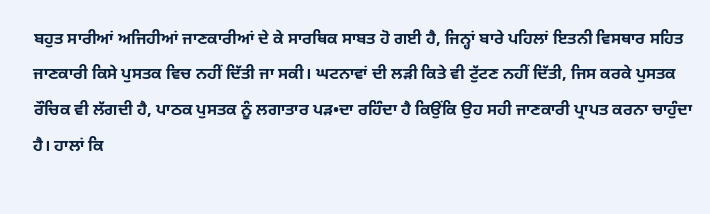ਬਹੁਤ ਸਾਰੀਆਂ ਅਜਿਹੀਆਂ ਜਾਣਕਾਰੀਆਂ ਦੇ ਕੇ ਸਾਰਥਿਕ ਸਾਬਤ ਹੋ ਗਈ ਹੈ, ਜਿਨ੍ਹਾਂ ਬਾਰੇ ਪਹਿਲਾਂ ਇਤਨੀ ਵਿਸਥਾਰ ਸਹਿਤ ਜਾਣਕਾਰੀ ਕਿਸੇ ਪੁਸਤਕ ਵਿਚ ਨਹੀਂ ਦਿੱਤੀ ਜਾ ਸਕੀ। ਘਟਨਾਵਾਂ ਦੀ ਲੜੀ ਕਿਤੇ ਵੀ ਟੁੱਟਣ ਨਹੀਂ ਦਿੱਤੀ, ਜਿਸ ਕਰਕੇ ਪੁਸਤਕ ਰੌਚਿਕ ਵੀ ਲੱਗਦੀ ਹੈ, ਪਾਠਕ ਪੁਸਤਕ ਨੂੰ ਲਗਾਤਾਰ ਪੜ•ਦਾ ਰਹਿੰਦਾ ਹੈ ਕਿਉਂਕਿ ਉਹ ਸਹੀ ਜਾਣਕਾਰੀ ਪ੍ਰਾਪਤ ਕਰਨਾ ਚਾਹੁੰਦਾ ਹੈ। ਹਾਲਾਂ ਕਿ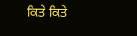ਕਿਤੇ ਕਿਤੇ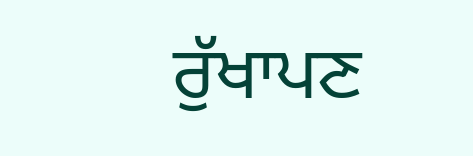ਰੁੱਖਾਪਣ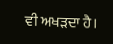ਵੀ ਅਖੜਦਾ ਹੈ।